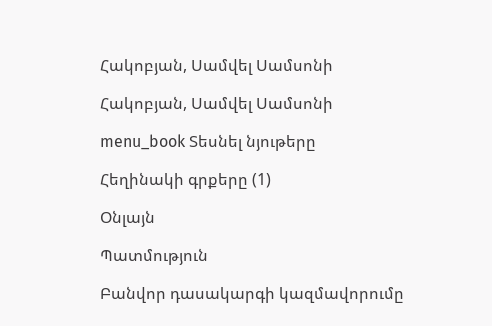Հակոբյան, Սամվել Սամսոնի

Հակոբյան, Սամվել Սամսոնի

menu_book Տեսնել նյութերը

Հեղինակի գրքերը (1)

Օնլայն

Պատմություն

Բանվոր դասակարգի կազմավորումը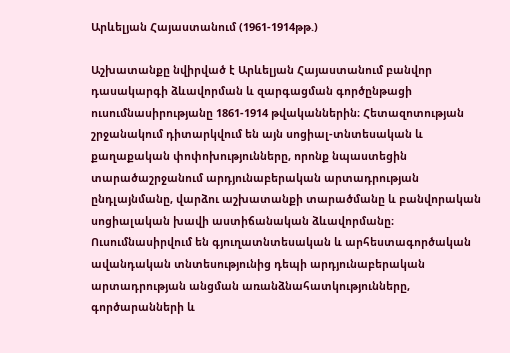Արևելյան Հայաստանում (1961-1914թթ.)

Աշխատանքը նվիրված է Արևելյան Հայաստանում բանվոր դասակարգի ձևավորման և զարգացման գործընթացի ուսումնասիրությանը 1861-1914 թվականներին։ Հետազոտության շրջանակում դիտարկվում են այն սոցիալ-տնտեսական և քաղաքական փոփոխությունները, որոնք նպաստեցին տարածաշրջանում արդյունաբերական արտադրության ընդլայնմանը, վարձու աշխատանքի տարածմանը և բանվորական սոցիալական խավի աստիճանական ձևավորմանը։ Ուսումնասիրվում են գյուղատնտեսական և արհեստագործական ավանդական տնտեսությունից դեպի արդյունաբերական արտադրության անցման առանձնահատկությունները, գործարանների և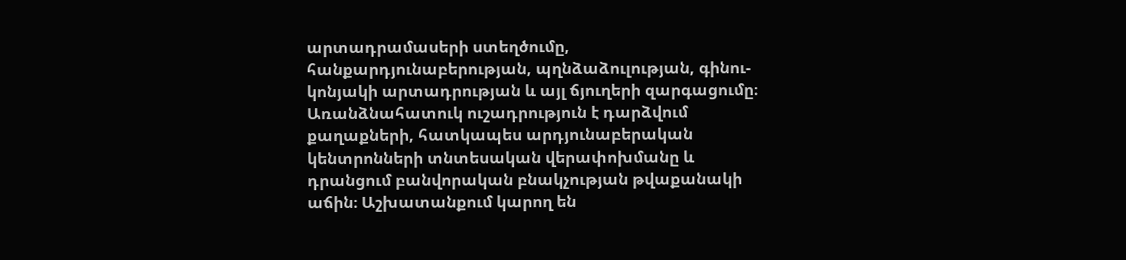արտադրամասերի ստեղծումը, հանքարդյունաբերության, պղնձաձուլության, գինու-կոնյակի արտադրության և այլ ճյուղերի զարգացումը։ Առանձնահատուկ ուշադրություն է դարձվում քաղաքների, հատկապես արդյունաբերական կենտրոնների տնտեսական վերափոխմանը և դրանցում բանվորական բնակչության թվաքանակի աճին։ Աշխատանքում կարող են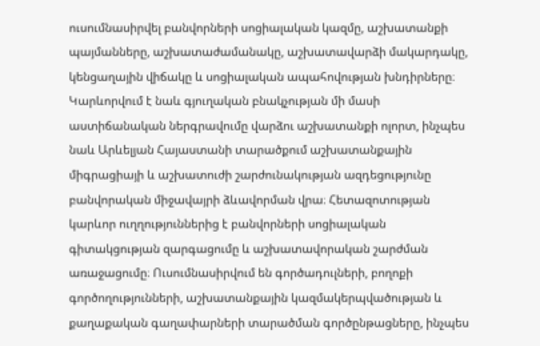ուսումնասիրվել բանվորների սոցիալական կազմը, աշխատանքի պայմանները, աշխատաժամանակը, աշխատավարձի մակարդակը, կենցաղային վիճակը և սոցիալական ապահովության խնդիրները։ Կարևորվում է նաև գյուղական բնակչության մի մասի աստիճանական ներգրավումը վարձու աշխատանքի ոլորտ, ինչպես նաև Արևելյան Հայաստանի տարածքում աշխատանքային միգրացիայի և աշխատուժի շարժունակության ազդեցությունը բանվորական միջավայրի ձևավորման վրա։ Հետազոտության կարևոր ուղղություններից է բանվորների սոցիալական գիտակցության զարգացումը և աշխատավորական շարժման առաջացումը։ Ուսումնասիրվում են գործադուլների, բողոքի գործողությունների, աշխատանքային կազմակերպվածության և քաղաքական գաղափարների տարածման գործընթացները, ինչպես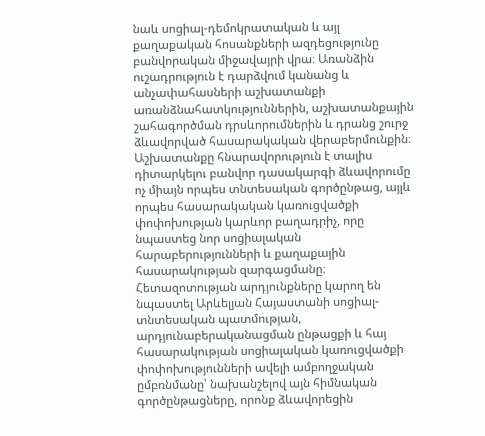նաև սոցիալ-դեմոկրատական և այլ քաղաքական հոսանքների ազդեցությունը բանվորական միջավայրի վրա։ Առանձին ուշադրություն է դարձվում կանանց և անչափահասների աշխատանքի առանձնահատկություններին, աշխատանքային շահագործման դրսևորումներին և դրանց շուրջ ձևավորված հասարակական վերաբերմունքին։ Աշխատանքը հնարավորություն է տալիս դիտարկելու բանվոր դասակարգի ձևավորումը ոչ միայն որպես տնտեսական գործընթաց, այլև որպես հասարակական կառուցվածքի փոփոխության կարևոր բաղադրիչ, որը նպաստեց նոր սոցիալական հարաբերությունների և քաղաքային հասարակության զարգացմանը։ Հետազոտության արդյունքները կարող են նպաստել Արևելյան Հայաստանի սոցիալ-տնտեսական պատմության, արդյունաբերականացման ընթացքի և հայ հասարակության սոցիալական կառուցվածքի փոփոխությունների ավելի ամբողջական ըմբռնմանը՝ նախանշելով այն հիմնական գործընթացները, որոնք ձևավորեցին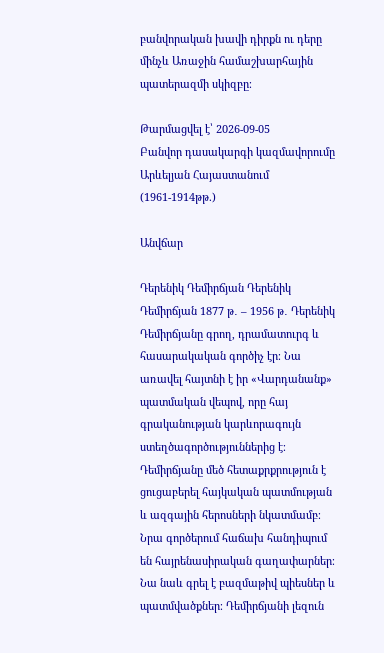բանվորական խավի դիրքն ու դերը մինչև Առաջին համաշխարհային պատերազմի սկիզբը։

Թարմացվել է՝ 2026-09-05
Բանվոր դասակարգի կազմավորումը Արևելյան Հայաստանում (1961-1914թթ.)

Անվճար

Դերենիկ Դեմիրճյան Դերենիկ Դեմիրճյան 1877 թ․ – 1956 թ․ Դերենիկ Դեմիրճյանը գրող, դրամատուրգ և հասարակական գործիչ էր։ Նա առավել հայտնի է իր «Վարդանանք» պատմական վեպով, որը հայ գրականության կարևորագույն ստեղծագործություններից է։ Դեմիրճյանը մեծ հետաքրքրություն է ցուցաբերել հայկական պատմության և ազգային հերոսների նկատմամբ։ Նրա գործերում հաճախ հանդիպում են հայրենասիրական գաղափարներ։ Նա նաև գրել է բազմաթիվ պիեսներ և պատմվածքներ։ Դեմիրճյանի լեզուն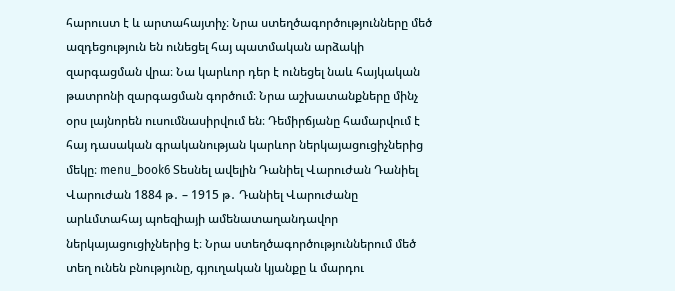հարուստ է և արտահայտիչ։ Նրա ստեղծագործությունները մեծ ազդեցություն են ունեցել հայ պատմական արձակի զարգացման վրա։ Նա կարևոր դեր է ունեցել նաև հայկական թատրոնի զարգացման գործում։ Նրա աշխատանքները մինչ օրս լայնորեն ուսումնասիրվում են։ Դեմիրճյանը համարվում է հայ դասական գրականության կարևոր ներկայացուցիչներից մեկը։ menu_book6 Տեսնել ավելին Դանիել Վարուժան Դանիել Վարուժան 1884 թ․ – 1915 թ․ Դանիել Վարուժանը արևմտահայ պոեզիայի ամենատաղանդավոր ներկայացուցիչներից է։ Նրա ստեղծագործություններում մեծ տեղ ունեն բնությունը, գյուղական կյանքը և մարդու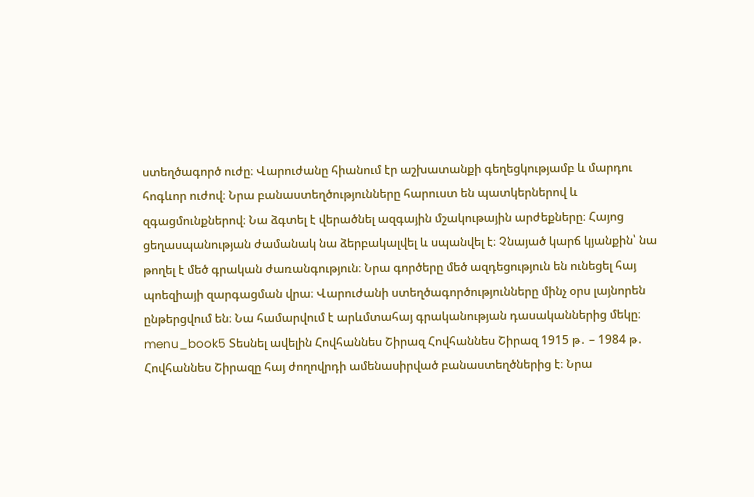ստեղծագործ ուժը։ Վարուժանը հիանում էր աշխատանքի գեղեցկությամբ և մարդու հոգևոր ուժով։ Նրա բանաստեղծությունները հարուստ են պատկերներով և զգացմունքներով։ Նա ձգտել է վերածնել ազգային մշակութային արժեքները։ Հայոց ցեղասպանության ժամանակ նա ձերբակալվել և սպանվել է։ Չնայած կարճ կյանքին՝ նա թողել է մեծ գրական ժառանգություն։ Նրա գործերը մեծ ազդեցություն են ունեցել հայ պոեզիայի զարգացման վրա։ Վարուժանի ստեղծագործությունները մինչ օրս լայնորեն ընթերցվում են։ Նա համարվում է արևմտահայ գրականության դասականներից մեկը։ menu_book5 Տեսնել ավելին Հովհաննես Շիրազ Հովհաննես Շիրազ 1915 թ․ – 1984 թ․ Հովհաննես Շիրազը հայ ժողովրդի ամենասիրված բանաստեղծներից է։ Նրա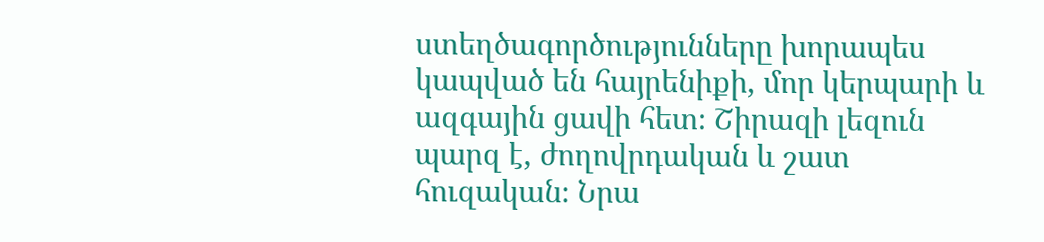ստեղծագործությունները խորապես կապված են հայրենիքի, մոր կերպարի և ազգային ցավի հետ։ Շիրազի լեզուն պարզ է, ժողովրդական և շատ հուզական։ Նրա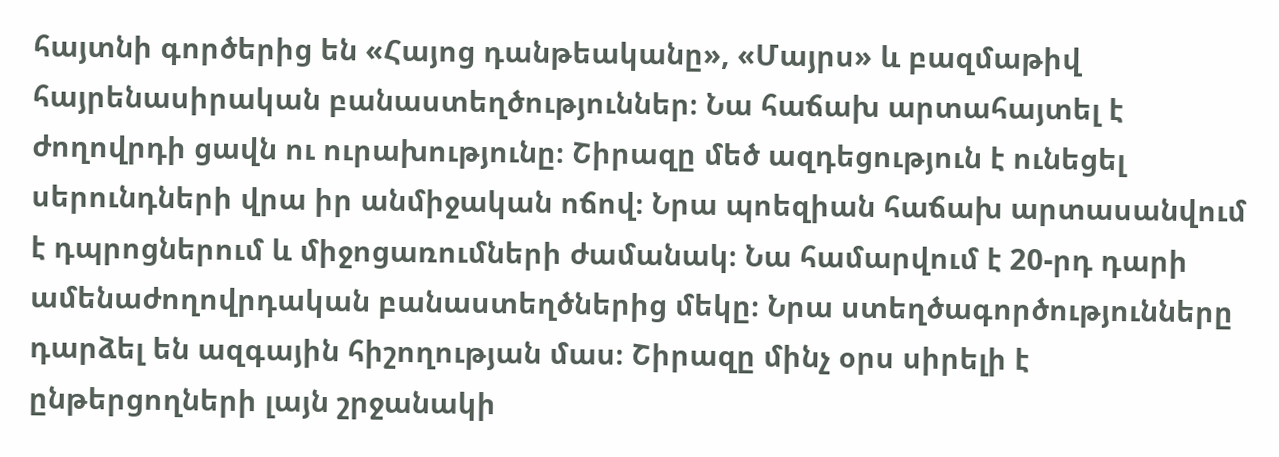հայտնի գործերից են «Հայոց դանթեականը», «Մայրս» և բազմաթիվ հայրենասիրական բանաստեղծություններ։ Նա հաճախ արտահայտել է ժողովրդի ցավն ու ուրախությունը։ Շիրազը մեծ ազդեցություն է ունեցել սերունդների վրա իր անմիջական ոճով։ Նրա պոեզիան հաճախ արտասանվում է դպրոցներում և միջոցառումների ժամանակ։ Նա համարվում է 20-րդ դարի ամենաժողովրդական բանաստեղծներից մեկը։ Նրա ստեղծագործությունները դարձել են ազգային հիշողության մաս։ Շիրազը մինչ օրս սիրելի է ընթերցողների լայն շրջանակի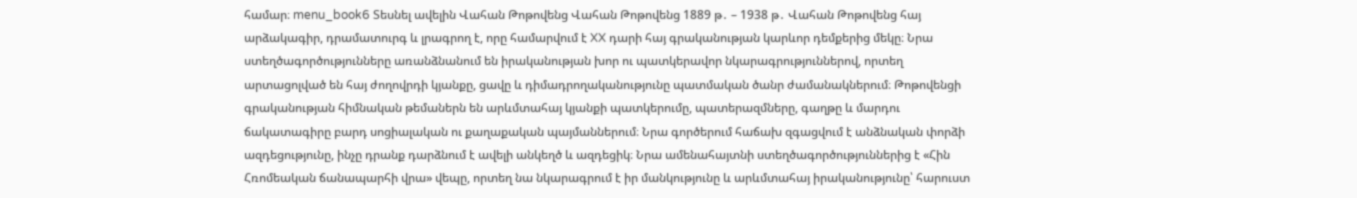համար։ menu_book6 Տեսնել ավելին Վահան Թոթովենց Վահան Թոթովենց 1889 թ․ – 1938 թ․ Վահան Թոթովենց հայ արձակագիր, դրամատուրգ և լրագրող է, որը համարվում է XX դարի հայ գրականության կարևոր դեմքերից մեկը։ Նրա ստեղծագործությունները առանձնանում են իրականության խոր ու պատկերավոր նկարագրություններով, որտեղ արտացոլված են հայ ժողովրդի կյանքը, ցավը և դիմադրողականությունը պատմական ծանր ժամանակներում։ Թոթովենցի գրականության հիմնական թեմաներն են արևմտահայ կյանքի պատկերումը, պատերազմները, գաղթը և մարդու ճակատագիրը բարդ սոցիալական ու քաղաքական պայմաններում։ Նրա գործերում հաճախ զգացվում է անձնական փորձի ազդեցությունը, ինչը դրանք դարձնում է ավելի անկեղծ և ազդեցիկ։ Նրա ամենահայտնի ստեղծագործություններից է «Հին Հռոմեական ճանապարհի վրա» վեպը, որտեղ նա նկարագրում է իր մանկությունը և արևմտահայ իրականությունը՝ հարուստ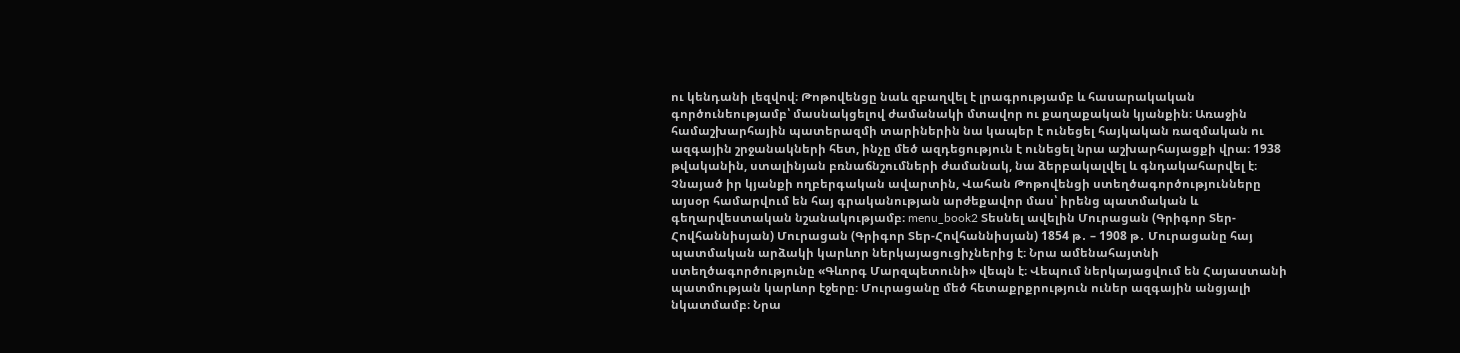ու կենդանի լեզվով։ Թոթովենցը նաև զբաղվել է լրագրությամբ և հասարակական գործունեությամբ՝ մասնակցելով ժամանակի մտավոր ու քաղաքական կյանքին։ Առաջին համաշխարհային պատերազմի տարիներին նա կապեր է ունեցել հայկական ռազմական ու ազգային շրջանակների հետ, ինչը մեծ ազդեցություն է ունեցել նրա աշխարհայացքի վրա։ 1938 թվականին, ստալինյան բռնաճնշումների ժամանակ, նա ձերբակալվել և գնդակահարվել է։ Չնայած իր կյանքի ողբերգական ավարտին, Վահան Թոթովենցի ստեղծագործությունները այսօր համարվում են հայ գրականության արժեքավոր մաս՝ իրենց պատմական և գեղարվեստական նշանակությամբ։ menu_book2 Տեսնել ավելին Մուրացան (Գրիգոր Տեր-Հովհաննիսյան) Մուրացան (Գրիգոր Տեր-Հովհաննիսյան) 1854 թ․ – 1908 թ․ Մուրացանը հայ պատմական արձակի կարևոր ներկայացուցիչներից է։ Նրա ամենահայտնի ստեղծագործությունը «Գևորգ Մարզպետունի» վեպն է։ Վեպում ներկայացվում են Հայաստանի պատմության կարևոր էջերը։ Մուրացանը մեծ հետաքրքրություն ուներ ազգային անցյալի նկատմամբ։ Նրա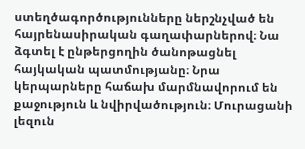ստեղծագործությունները ներշնչված են հայրենասիրական գաղափարներով։ Նա ձգտել է ընթերցողին ծանոթացնել հայկական պատմությանը։ Նրա կերպարները հաճախ մարմնավորում են քաջություն և նվիրվածություն։ Մուրացանի լեզուն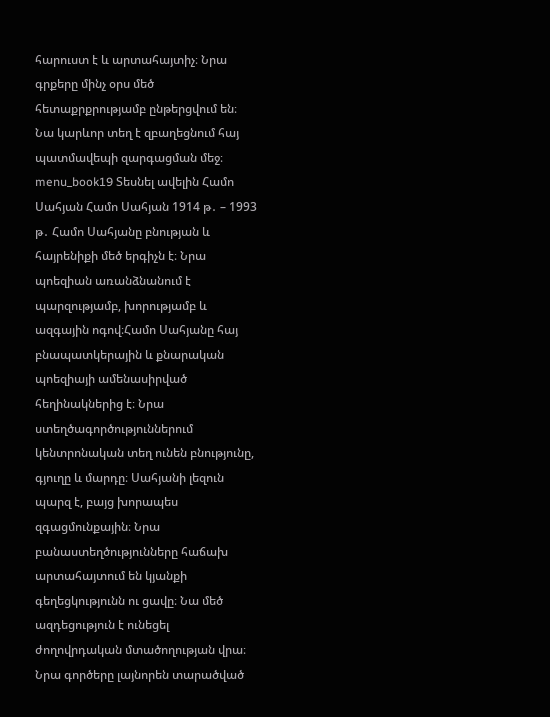հարուստ է և արտահայտիչ։ Նրա գրքերը մինչ օրս մեծ հետաքրքրությամբ ընթերցվում են։ Նա կարևոր տեղ է զբաղեցնում հայ պատմավեպի զարգացման մեջ։ menu_book19 Տեսնել ավելին Համո Սահյան Համո Սահյան 1914 թ․ – 1993 թ․ Համո Սահյանը բնության և հայրենիքի մեծ երգիչն է։ Նրա պոեզիան առանձնանում է պարզությամբ, խորությամբ և ազգային ոգով։Համո Սահյանը հայ բնապատկերային և քնարական պոեզիայի ամենասիրված հեղինակներից է։ Նրա ստեղծագործություններում կենտրոնական տեղ ունեն բնությունը, գյուղը և մարդը։ Սահյանի լեզուն պարզ է, բայց խորապես զգացմունքային։ Նրա բանաստեղծությունները հաճախ արտահայտում են կյանքի գեղեցկությունն ու ցավը։ Նա մեծ ազդեցություն է ունեցել ժողովրդական մտածողության վրա։ Նրա գործերը լայնորեն տարածված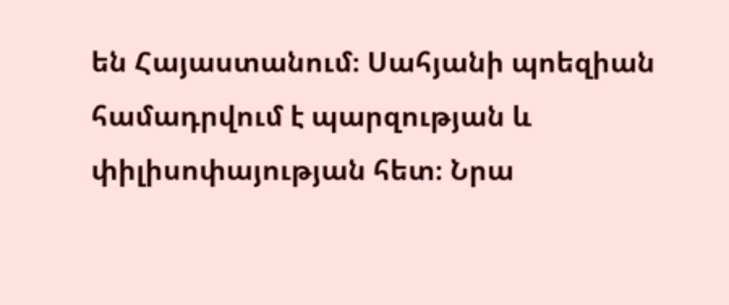են Հայաստանում։ Սահյանի պոեզիան համադրվում է պարզության և փիլիսոփայության հետ։ Նրա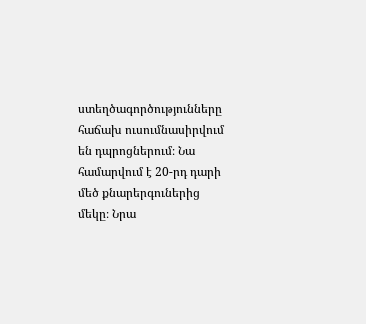ստեղծագործությունները հաճախ ուսումնասիրվում են դպրոցներում։ Նա համարվում է 20-րդ դարի մեծ քնարերգուներից մեկը։ Նրա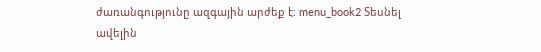ժառանգությունը ազգային արժեք է։ menu_book2 Տեսնել ավելին